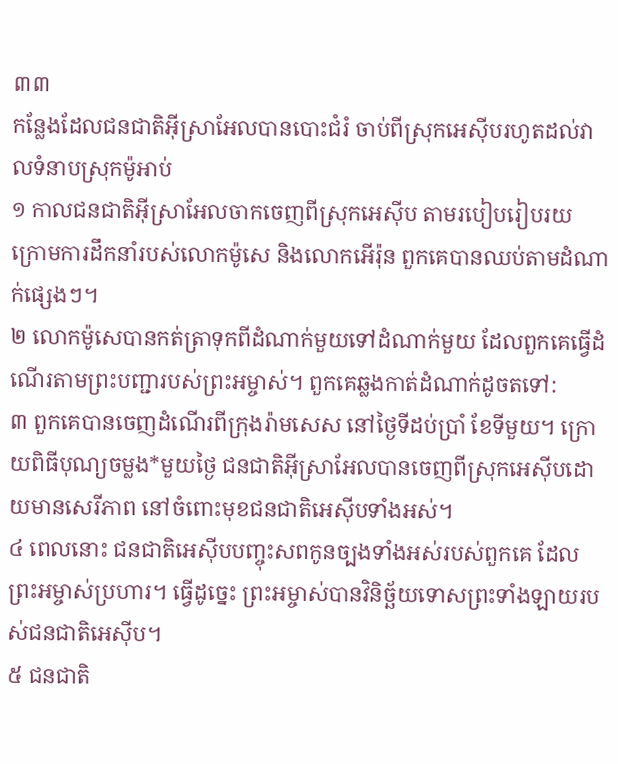៣៣
កន្លែងដែលជនជាតិអ៊ីស្រាអែលបានបោះជំរំ ចាប់ពីស្រុកអេស៊ីបរហូតដល់វាលទំនាបស្រុកម៉ូអាប់
១ កាលជនជាតិអ៊ីស្រាអែលចាកចេញពីស្រុកអេស៊ីប តាមរបៀបរៀបរយ ក្រោមការដឹកនាំរបស់លោកម៉ូសេ និងលោកអើរ៉ុន ពួកគេបានឈប់តាមដំណាក់ផ្សេងៗ។
២ លោកម៉ូសេបានកត់ត្រាទុកពីដំណាក់មួយទៅដំណាក់មួយ ដែលពួកគេធ្វើដំណើរតាមព្រះបញ្ជារបស់ព្រះអម្ចាស់។ ពួកគេឆ្លងកាត់ដំណាក់ដូចតទៅ:
៣ ពួកគេបានចេញដំណើរពីក្រុងរ៉ាមសេស នៅថ្ងៃទីដប់ប្រាំ ខែទីមួយ។ ក្រោយពិធីបុណ្យចម្លង*មួយថ្ងៃ ជនជាតិអ៊ីស្រាអែលបានចេញពីស្រុកអេស៊ីបដោយមានសេរីភាព នៅចំពោះមុខជនជាតិអេស៊ីបទាំងអស់។
៤ ពេលនោះ ជនជាតិអេស៊ីបបញ្ចុះសពកូនច្បងទាំងអស់របស់ពួកគេ ដែលព្រះអម្ចាស់ប្រហារ។ ធ្វើដូច្នេះ ព្រះអម្ចាស់បានវិនិច្ឆ័យទោសព្រះទាំងឡាយរបស់ជនជាតិអេស៊ីប។
៥ ជនជាតិ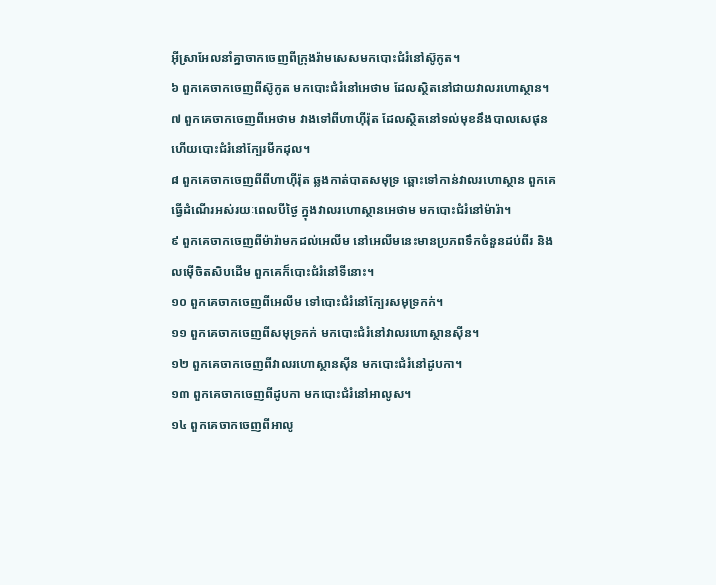អ៊ីស្រាអែលនាំគ្នាចាកចេញពីក្រុងរ៉ាមសេសមកបោះជំរំនៅស៊ូកូត។
៦ ពួកគេចាកចេញពីស៊ូកូត មកបោះជំរំនៅអេថាម ដែលស្ថិតនៅជាយវាលរហោស្ថាន។
៧ ពួកគេចាកចេញពីអេថាម វាងទៅពីហាហ៊ីរ៉ុត ដែលស្ថិតនៅទល់មុខនឹងបាលសេផុន ហើយបោះជំរំនៅក្បែរមីកដុល។
៨ ពួកគេចាកចេញពីពីហាហ៊ីរ៉ុត ឆ្លងកាត់បាតសមុទ្រ ឆ្ពោះទៅកាន់វាលរហោស្ថាន ពួកគេធ្វើដំណើរអស់រយៈពេលបីថ្ងៃ ក្នុងវាលរហោស្ថានអេថាម មកបោះជំរំនៅម៉ារ៉ា។
៩ ពួកគេចាកចេញពីម៉ារ៉ាមកដល់អេលីម នៅអេលីមនេះមានប្រភពទឹកចំនួនដប់ពីរ និងលម៉ើចិតសិបដើម ពួកគេក៏បោះជំរំនៅទីនោះ។
១០ ពួកគេចាកចេញពីអេលីម ទៅបោះជំរំនៅក្បែរសមុទ្រកក់។
១១ ពួកគេចាកចេញពីសមុទ្រកក់ មកបោះជំរំនៅវាលរហោស្ថានស៊ីន។
១២ ពួកគេចាកចេញពីវាលរហោស្ថានស៊ីន មកបោះជំរំនៅដូបកា។
១៣ ពួកគេចាកចេញពីដូបកា មកបោះជំរំនៅអាលូស។
១៤ ពួកគេចាកចេញពីអាលូ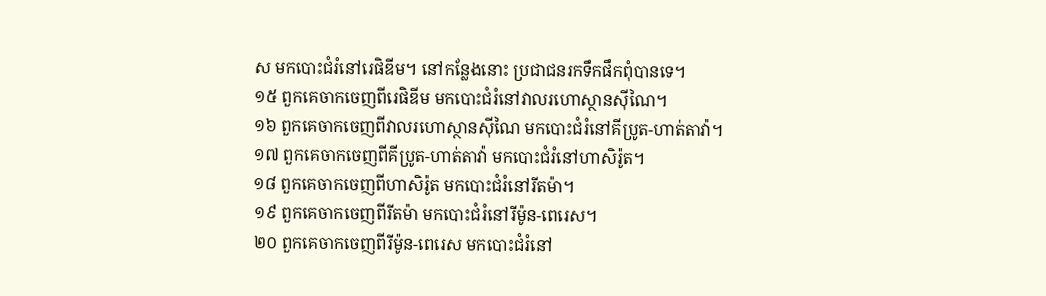ស មកបោះជំរំនៅរេផិឌីម។ នៅកន្លែងនោះ ប្រជាជនរកទឹកផឹកពុំបានទេ។
១៥ ពួកគេចាកចេញពីរេផិឌីម មកបោះជំរំនៅវាលរហោស្ថានស៊ីណៃ។
១៦ ពួកគេចាកចេញពីវាលរហោស្ថានស៊ីណៃ មកបោះជំរំនៅគីប្រូត-ហាត់តាវ៉ា។
១៧ ពួកគេចាកចេញពីគីប្រូត-ហាត់តាវ៉ា មកបោះជំរំនៅហាសិរ៉ូត។
១៨ ពួកគេចាកចេញពីហាសិរ៉ូត មកបោះជំរំនៅរីតម៉ា។
១៩ ពួកគេចាកចេញពីរីតម៉ា មកបោះជំរំនៅរីម៉ូន-ពេរេស។
២០ ពួកគេចាកចេញពីរីម៉ូន-ពេរេស មកបោះជំរំនៅ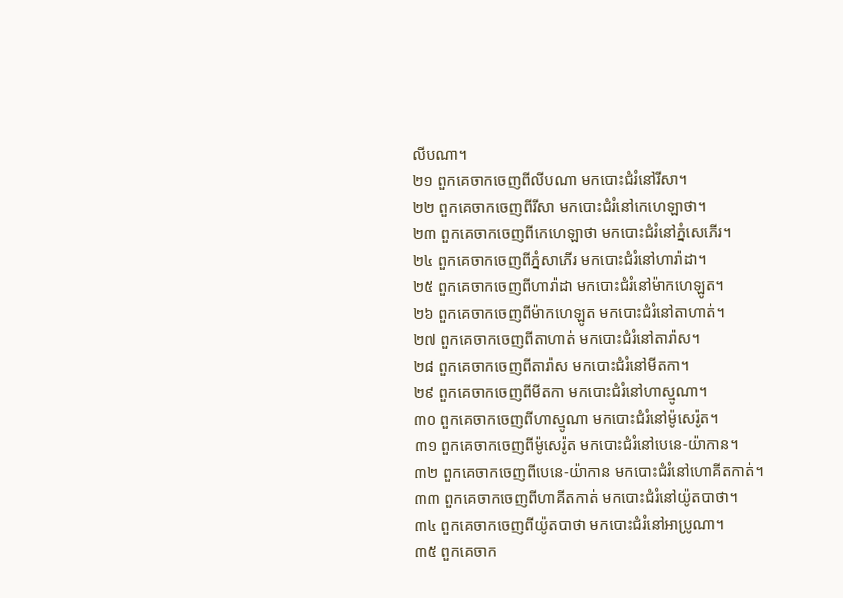លីបណា។
២១ ពួកគេចាកចេញពីលីបណា មកបោះជំរំនៅរីសា។
២២ ពួកគេចាកចេញពីរីសា មកបោះជំរំនៅកេហេឡាថា។
២៣ ពួកគេចាកចេញពីកេហេឡាថា មកបោះជំរំនៅភ្នំសេភើរ។
២៤ ពួកគេចាកចេញពីភ្នំសាភើរ មកបោះជំរំនៅហារ៉ាដា។
២៥ ពួកគេចាកចេញពីហារ៉ាដា មកបោះជំរំនៅម៉ាកហេឡូត។
២៦ ពួកគេចាកចេញពីម៉ាកហេឡូត មកបោះជំរំនៅតាហាត់។
២៧ ពួកគេចាកចេញពីតាហាត់ មកបោះជំរំនៅតារ៉ាស។
២៨ ពួកគេចាកចេញពីតារ៉ាស មកបោះជំរំនៅមីតកា។
២៩ ពួកគេចាកចេញពីមីតកា មកបោះជំរំនៅហាស្មូណា។
៣០ ពួកគេចាកចេញពីហាស្មូណា មកបោះជំរំនៅម៉ូសេរ៉ូត។
៣១ ពួកគេចាកចេញពីម៉ូសេរ៉ូត មកបោះជំរំនៅបេនេ-យ៉ាកាន។
៣២ ពួកគេចាកចេញពីបេនេ-យ៉ាកាន មកបោះជំរំនៅហោគីតកាត់។
៣៣ ពួកគេចាកចេញពីហាគីតកាត់ មកបោះជំរំនៅយ៉ូតបាថា។
៣៤ ពួកគេចាកចេញពីយ៉ូតបាថា មកបោះជំរំនៅអាប្រូណា។
៣៥ ពួកគេចាក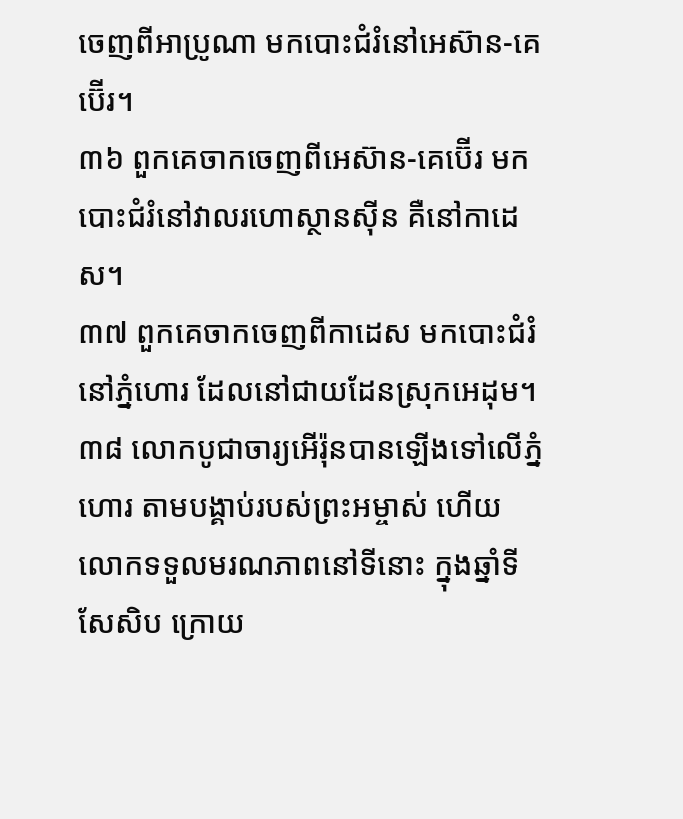ចេញពីអាប្រូណា មកបោះជំរំនៅអេស៊ាន-គេប៊ើរ។
៣៦ ពួកគេចាកចេញពីអេស៊ាន-គេប៊ើរ មកបោះជំរំនៅវាលរហោស្ថានស៊ីន គឺនៅកាដេស។
៣៧ ពួកគេចាកចេញពីកាដេស មកបោះជំរំនៅភ្នំហោរ ដែលនៅជាយដែនស្រុកអេដុម។
៣៨ លោកបូជាចារ្យអើរ៉ុនបានឡើងទៅលើភ្នំហោរ តាមបង្គាប់របស់ព្រះអម្ចាស់ ហើយលោកទទួលមរណភាពនៅទីនោះ ក្នុងឆ្នាំទីសែសិប ក្រោយ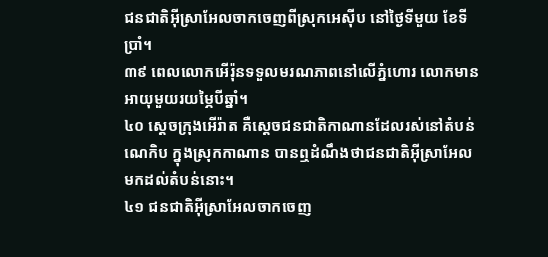ជនជាតិអ៊ីស្រាអែលចាកចេញពីស្រុកអេស៊ីប នៅថ្ងៃទីមួយ ខែទីប្រាំ។
៣៩ ពេលលោកអើរ៉ុនទទួលមរណភាពនៅលើភ្នំហោរ លោកមានអាយុមួយរយម្ភៃបីឆ្នាំ។
៤០ ស្ដេចក្រុងអើរ៉ាត គឺស្ដេចជនជាតិកាណានដែលរស់នៅតំបន់ណេកិប ក្នុងស្រុកកាណាន បានឮដំណឹងថាជនជាតិអ៊ីស្រាអែលមកដល់តំបន់នោះ។
៤១ ជនជាតិអ៊ីស្រាអែលចាកចេញ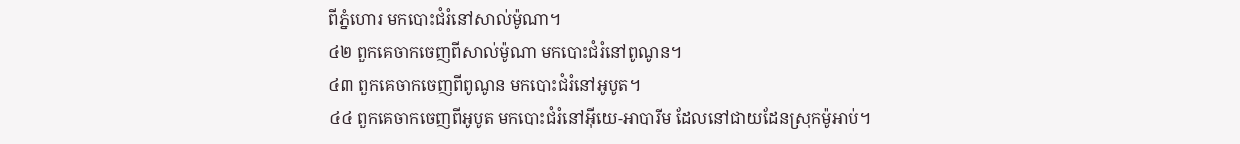ពីភ្នំហោរ មកបោះជំរំនៅសាល់ម៉ូណា។
៤២ ពួកគេចាកចេញពីសាល់ម៉ូណា មកបោះជំរំនៅពូណូន។
៤៣ ពួកគេចាកចេញពីពូណូន មកបោះជំរំនៅអូបូត។
៤៤ ពួកគេចាកចេញពីអូបូត មកបោះជំរំនៅអ៊ីយេ-អាបារីម ដែលនៅជាយដែនស្រុកម៉ូអាប់។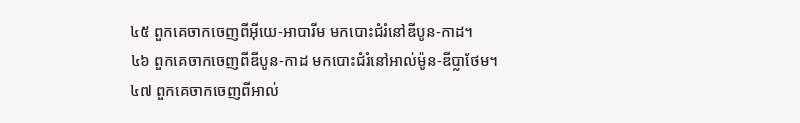៤៥ ពួកគេចាកចេញពីអ៊ីយេ-អាបារីម មកបោះជំរំនៅឌីបូន-កាដ។
៤៦ ពួកគេចាកចេញពីឌីបូន-កាដ មកបោះជំរំនៅអាល់ម៉ូន-ឌីប្លាថែម។
៤៧ ពួកគេចាកចេញពីអាល់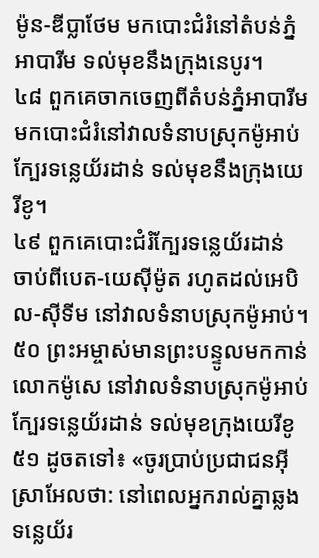ម៉ូន-ឌីប្លាថែម មកបោះជំរំនៅតំបន់ភ្នំអាបារីម ទល់មុខនឹងក្រុងនេបូរ។
៤៨ ពួកគេចាកចេញពីតំបន់ភ្នំអាបារីម មកបោះជំរំនៅវាលទំនាបស្រុកម៉ូអាប់ ក្បែរទន្លេយ័រដាន់ ទល់មុខនឹងក្រុងយេរីខូ។
៤៩ ពួកគេបោះជំរំក្បែរទន្លេយ័រដាន់ ចាប់ពីបេត-យេស៊ីម៉ូត រហូតដល់អេបិល-ស៊ីទីម នៅវាលទំនាបស្រុកម៉ូអាប់។
៥០ ព្រះអម្ចាស់មានព្រះបន្ទូលមកកាន់លោកម៉ូសេ នៅវាលទំនាបស្រុកម៉ូអាប់ ក្បែរទន្លេយ័រដាន់ ទល់មុខក្រុងយេរីខូ
៥១ ដូចតទៅ៖ «ចូរប្រាប់ប្រជាជនអ៊ីស្រាអែលថា: នៅពេលអ្នករាល់គ្នាឆ្លងទន្លេយ័រ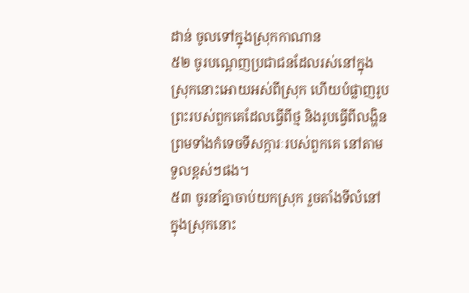ដាន់ ចូលទៅក្នុងស្រុកកាណាន
៥២ ចូរបណ្ដេញប្រជាជនដែលរស់នៅក្នុងស្រុកនោះអោយអស់ពីស្រុក ហើយបំផ្លាញរូបព្រះរបស់ពួកគេដែលធ្វើពីថ្ម និងរូបធ្វើពីលង្ហិន ព្រមទាំងកំទេចទីសក្ការៈរបស់ពួកគេ នៅតាមទួលខ្ពស់ៗផង។
៥៣ ចូរនាំគ្នាចាប់យកស្រុក រួចតាំងទីលំនៅក្នុងស្រុកនោះ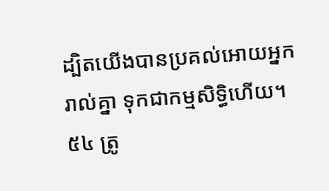ដ្បិតយើងបានប្រគល់អោយអ្នករាល់គ្នា ទុកជាកម្មសិទ្ធិហើយ។
៥៤ ត្រូ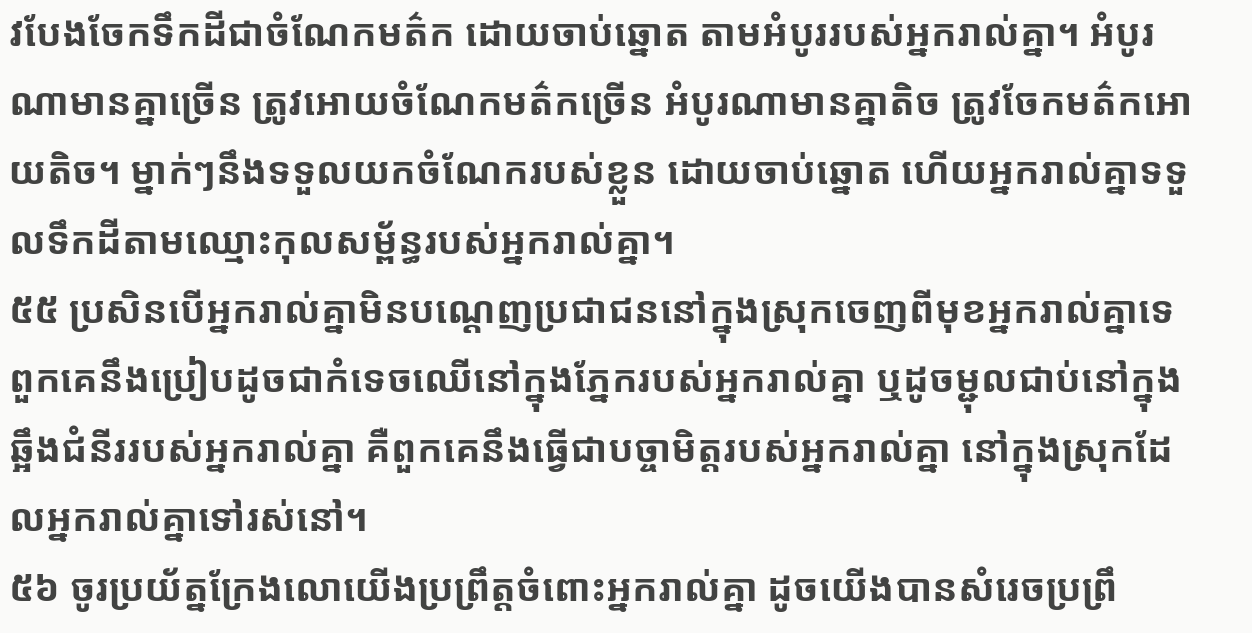វបែងចែកទឹកដីជាចំណែកមត៌ក ដោយចាប់ឆ្នោត តាមអំបូររបស់អ្នករាល់គ្នា។ អំបូរណាមានគ្នាច្រើន ត្រូវអោយចំណែកមត៌កច្រើន អំបូរណាមានគ្នាតិច ត្រូវចែកមត៌កអោយតិច។ ម្នាក់ៗនឹងទទួលយកចំណែករបស់ខ្លួន ដោយចាប់ឆ្នោត ហើយអ្នករាល់គ្នាទទួលទឹកដីតាមឈ្មោះកុលសម្ព័ន្ធរបស់អ្នករាល់គ្នា។
៥៥ ប្រសិនបើអ្នករាល់គ្នាមិនបណ្ដេញប្រជាជននៅក្នុងស្រុកចេញពីមុខអ្នករាល់គ្នាទេ ពួកគេនឹងប្រៀបដូចជាកំទេចឈើនៅក្នុងភ្នែករបស់អ្នករាល់គ្នា ឬដូចម្ជុលជាប់នៅក្នុងឆ្អឹងជំនីររបស់អ្នករាល់គ្នា គឺពួកគេនឹងធ្វើជាបច្ចាមិត្តរបស់អ្នករាល់គ្នា នៅក្នុងស្រុកដែលអ្នករាល់គ្នាទៅរស់នៅ។
៥៦ ចូរប្រយ័ត្នក្រែងលោយើងប្រព្រឹត្តចំពោះអ្នករាល់គ្នា ដូចយើងបានសំរេចប្រព្រឹ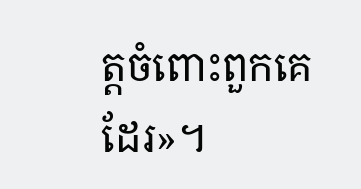ត្តចំពោះពួកគេដែរ»។